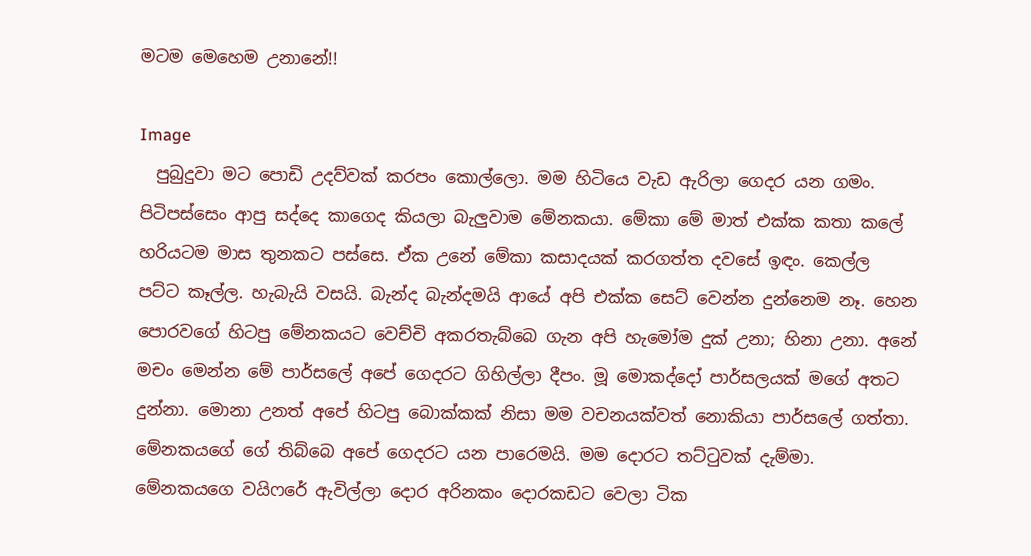මටම මෙහෙම උනානේ!!

Image
  පුබුදුවා මට පොඩි උදව්වක් කරපං කොල්ලො. මම හිටියෙ වැඩ ඇරිලා ගෙදර යන ගමං. පිටිපස්සෙං ආපු සද්දෙ කාගෙද කියලා බැලුවාම මේනකයා. මේකා මේ මාත් එක්ක කතා කලේ හරියටම මාස තුනකට පස්සෙ. ඒක උනේ මේකා කසාදයක් කරගත්ත දවසේ ඉඳං. කෙල්ල පට්ට කෑල්ල. හැබැයි වසයි. බැන්ද බැන්දමයි ආයේ අපි එක්ක සෙට් වෙන්න දුන්නෙම නෑ. හෙන පොරවගේ හිටපු මේනකයට වෙච්චි අකරතැබ්බෙ ගැන අපි හැමෝම දුක් උනා; හිනා උනා. අනේ මචං මෙන්න මේ පාර්සලේ අපේ ගෙදරට ගිහිල්ලා දීපං. මූ මොකද්දෝ පාර්සලයක් මගේ අතට දුන්නා. මොනා උනත් අපේ හිටපු බොක්කක් නිසා මම වචනයක්වත් නොකියා පාර්සලේ ගත්තා. මේනකයගේ ගේ තිබ්බෙ අපේ ගෙදරට යන පාරෙමයි. මම දොරට තට්ටුවක් දැම්මා. මේනකයගෙ වයිෆරේ ඇවිල්ලා දොර අරිනකං දොරකඩට වෙලා ටික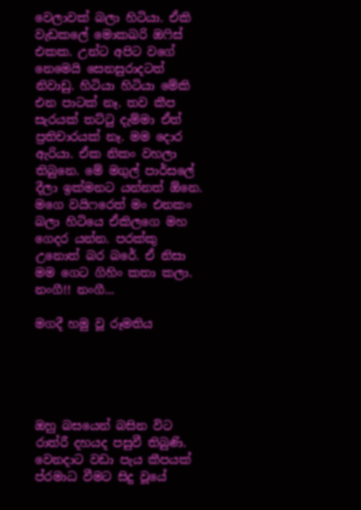වෙලාවක් බලා හිටියා. ඒකි වැඩකලේ මොකඛරි ඔෆිස් එකක. උන්ට අපිට වගේ නෙමෙයි සෙනසුරාදටත් නිවාඩු. හිටියා හිටියා මේකි එන පාටක් නෑ. තව කීප සැරයක් තට්ටු දැම්මා ඒත් ප්‍රතිචාරයක් නෑ. මම දොර ඇරියා. ඒක නිකං වහලා තිබුනෙ. මේ මගුල් පාර්සලේ දීලා ඉක්මනට යන්නත් ඕනෙ. මගෙ වයිෆරෙත් මං එනකං බලා හිටියෙ ඒකිලගෙ මහ ගෙදර යන්න. පරක්කු උනොත් බර බරේ. ඒ නිසා මම ගෙට ගිහිං කතා කලා. නංගී!! නංගී...

මගදී හමු වූ රූමතිය





ඔහු බසයෙන් බසින විට රාත්රී දහයද පසුවී තිබුණි. වෙනදාට වඩා පැය කීපයක් ප්රමාධ වීමට සිදු වූයේ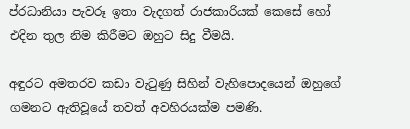ප්රධානියා පැවරූ ඉතා වැදගත් රාජකාරියක් කෙසේ හෝ එදින තුල නිම කිරීමට ඔහුට සිදු වීමයි.

අඳුරට අමතරව කඩා වැටුණු සිහින් වැහිපොදයෙන් ඔහුගේ ගමනට ඇතිවූයේ තවත් අවහිරයක්ම පමණි.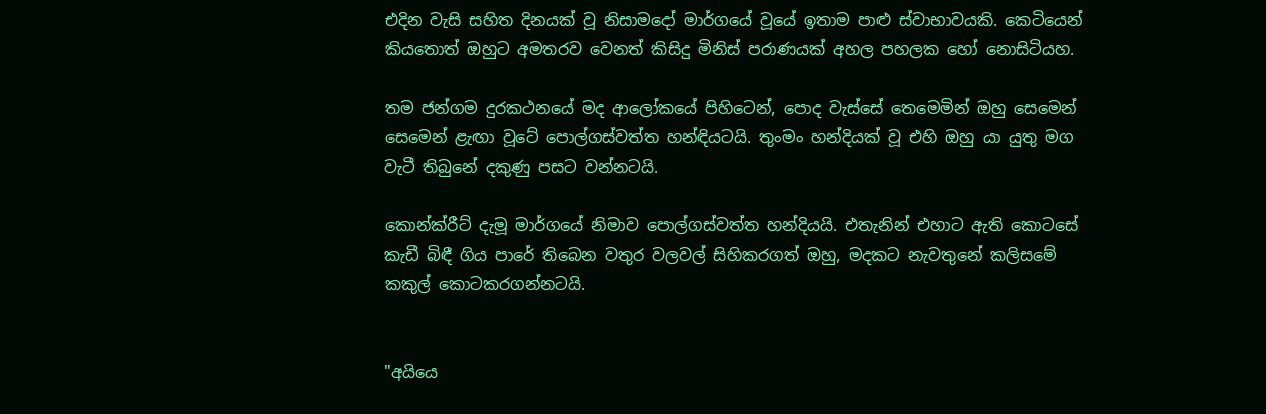එදින වැසි සහිත දිනයක් වූ නිසාමදෝ මාර්ගයේ වූයේ ඉතාම පාළු ස්වාභාවයකි. කෙටියෙන් කියතොත් ඔහුට අමතරව වෙනත් කිසිදු මිනිස් පරාණයක් අහල පහලක හෝ නොසිටියහ.

තම ජන්ගම දුරකථනයේ මද ආලෝකයේ පිහිටෙන්, පොද වැස්සේ තෙමෙමින් ඔහු සෙමෙන් සෙමෙන් ළැඟා වූටේ පොල්ගස්වත්ත හන්ඳියටයි. තුංමං හන්දියක් වූ එහි ඔහු යා යුතු මග වැටී තිබුනේ දකුණු පසට වන්නටයි.

කොන්ක්රීට් දැමූ මාර්ගයේ නිමාව පොල්ගස්වත්ත හන්දියයි. එතැනින් එහාට ඇති කොටසේ කැඩී බිඳී ගිය පාරේ තිබෙන වතුර වලවල් සිහිකරගත් ඔහු, මදකට නැවතුනේ කලිසමේ කකුල් කොටකරගන්නටයි.


"අයියෙ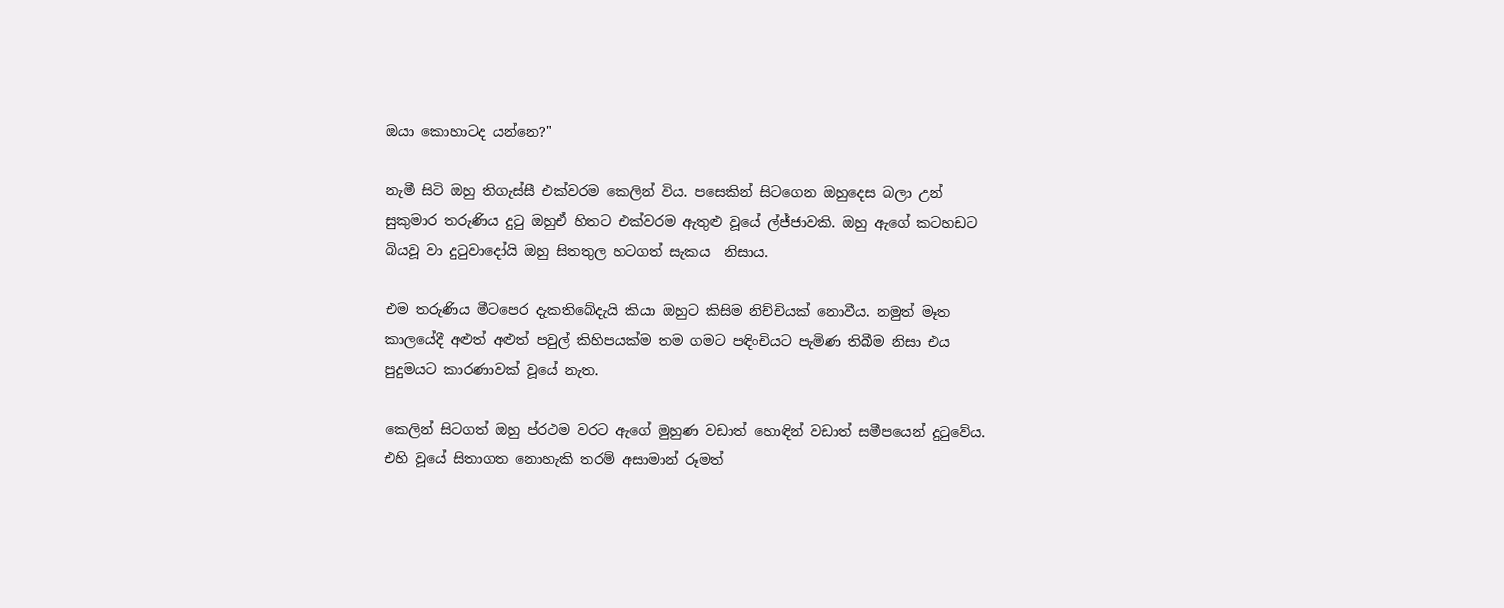ඔයා කොහාටද යන්නෙ?"

නැමී සිටි ඔහු තිගැස්සී එක්වරම කෙලින් විය. පසෙකින් සිටගෙන ඔහුදෙස බලා උන් සුකුමාර තරුණිය දුටු ඔහුඒ හිතට එක්වරම ඇතුළු වූයේ ල්ජ්ජාවකි. ඔහු ඇගේ කටහඩට බියවූ වා දුටුවාදෝයි ඔහු සිතතුල හටගත් සැකය  නිසාය.

එම තරුණිය මීටපෙර දැකතිබේදැයි කියා ඔහුට කිසිම නිච්චියක් නොවීය. නමුත් මෑත කාලයේදී අළුත් අළුත් පවුල් කිහිපයක්ම තම ගමට පඳිංචියට පැමිණ තිබීම නිසා එය පුදුමයට කාරණාවක් වූයේ නැත.

කෙලින් සිටගත් ඔහු ප්රථම වරට ඇගේ මුහුණ වඩාත් හොඳින් වඩාත් සමීපයෙන් දුටුවේය. එහි වූයේ සිතාගත නොහැකි තරම් අසාමාන් රූමත්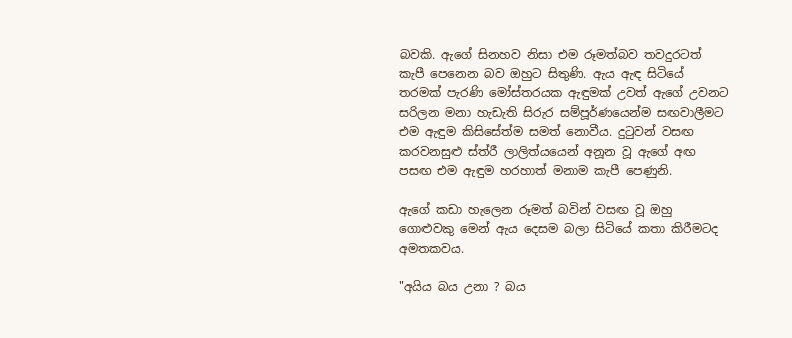බවකි. ඇගේ සිනහව නිසා එම රූමත්බව තවදුරටත් කැපී පෙනෙන බව ඔහුට සිතුණි. ඇය ඇඳ සිටියේ තරමක් පැරණි මෝස්තරයක ඇඳුමක් උවත් ඇගේ උවනට සරිලන මනා හැඩැති සිරුර සම්පූර්ණයෙන්ම සඟවාලීමට එම ඇඳුම කිසිසේත්ම සමත් නොවීය. දුටුවන් වසඟ කරවනසුළු ස්ත්රී ලාලිත්යයෙන් අනූන වූ ඇගේ අඟ පසඟ එම ඇඳුම හරහාත් මනාම කැපී පෙණුනි.

ඇගේ කඩා හැලෙන රූමත් බවින් වසඟ වූ ඔහු ගොළුවකු මෙන් ඇය දෙසම බලා සිටියේ කතා කිරීමටද අමතකවය.

"අයිය බය උනා ? බය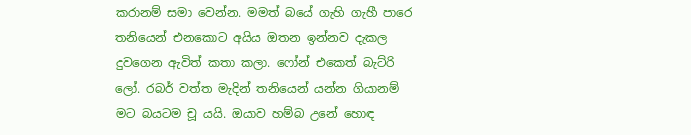කරානම් සමා වෙන්න. මමත් බයේ ගැහි ගැහී පාරෙ තනියෙන් එනකොට අයිය ඔතන ඉන්නව දැකල දුවගෙන ඇවිත් කතා කලා. ෆෝන් එකෙත් බැට්රි ලෝ. රබර් වත්ත මැදින් තනියෙන් යන්න ගියානම් මට බයටම චූ යයි. ඔයාව හම්බ උනේ හොඳ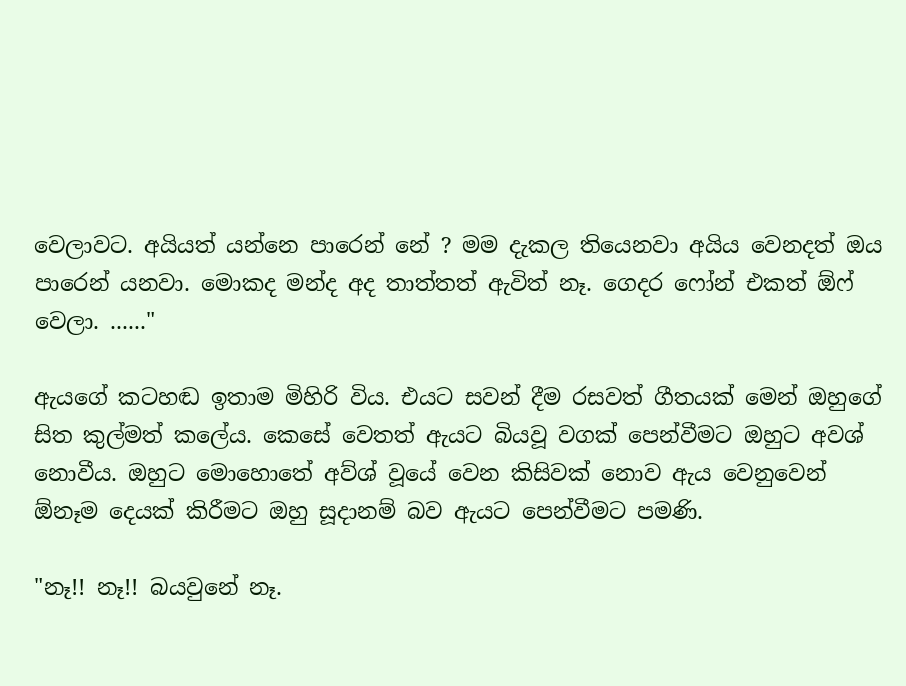වෙලාවට. අයියත් යන්නෙ පාරෙන් නේ ? මම දැකල තියෙනවා අයිය වෙනදත් ඔය පාරෙන් යනවා. මොකද මන්ද අද තාත්තත් ඇවිත් නෑ. ගෙදර ෆෝන් එකත් ඕෆ් වෙලා. ......"

ඇයගේ කටහඬ ඉතාම මිහිරි විය. එයට සවන් දීම රසවත් ගීතයක් මෙන් ඔහුගේ සිත කුල්මත් කලේය. කෙසේ වෙතත් ඇයට බියවූ වගක් පෙන්වීමට ඔහුට අවශ් නොවීය. ඔහුට මොහොතේ අව්ශ් වූයේ වෙන කිසිවක් නොව ඇය වෙනුවෙන් ඕනෑම දෙයක් කිරීමට ඔහු සූදානම් බව ඇයට පෙන්වීමට පමණි.

"නෑ!! නෑ!! බයවුනේ නෑ.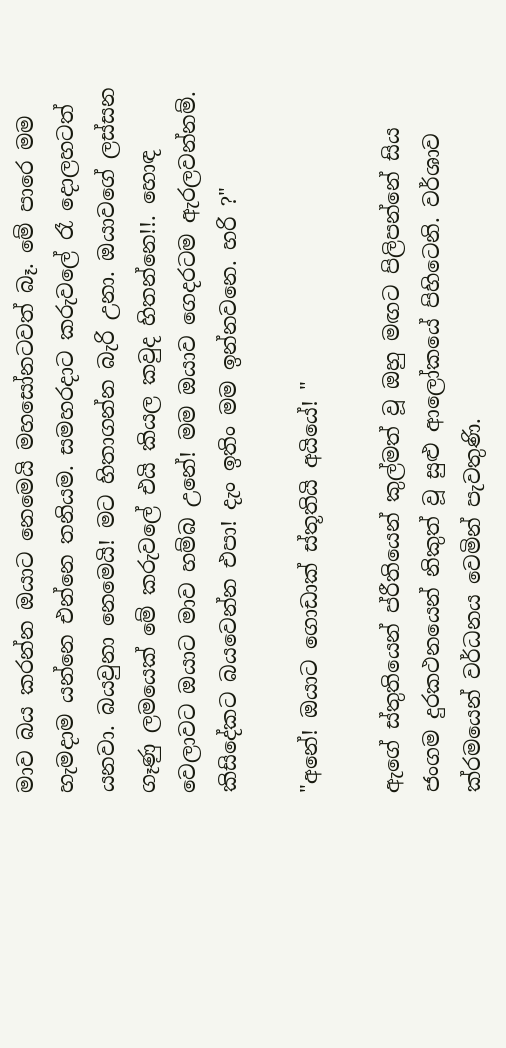මාව බය කරන්න ඔයාට නෙමෙයි මහසෝනටවත් බෑ. මේ පාරෙ මම හැමදාම යන්නෙ එන්නෙ තනියම. සමහරදාට කරුවලේ රෑ දොලහටත් යනවා. බයවුනා නෙමෙයි! මට හිතාගන්න බැරි උනා. ඔයාවගේ ලස්සන ගෑණු ලමයෙක් මේ කරුවලේ එයි කියල කවුද හිතන්නෙ!!. හොඳ වෙලාවට ඔයාට මාව හම්බ උනේ! මම ඔයාව ගෙදරටම ඇරලවන්නම්. කිසිදේකට බයවෙන්න එපා! දැං ඉතිං මම ඉන්නවනෙ. හරි ?"

"අනේ! ඔයාට ගොඩාක් ස්තූතියි අයියේ! "

ඇගේ ස්තුතියෙන් ප්රීතියෙන් කුල්මත් වූ ඔහු මඟට පිලිපන්නේ සිය ජංගම දුරකථනයෙන් නිකුත් වූ සුළු ආලෝකයේ පිහිටෙනි. වර්ශාව ක්රමයෙන් වර්ධනය වෙමින් පැවතුණි.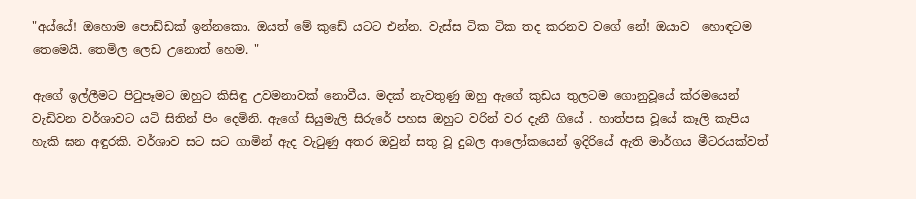"අය්යේ! ඔහොම පොඩ්ඩක් ඉන්නකො. ඔයත් මේ කුඩේ යටට එන්න. වැස්ස ටික ටික තද කරනව වගේ නේ! ඔයාව  හොඳටම තෙමෙයි. තෙමිල ලෙඩ උනොත් හෙම. "

ඇගේ ඉල්ලීමට පිටුපෑමට ඔහුට කිසිඳු උවමනාවක් නොවීය. මදක් නැවතුණු ඔහු ඇගේ කුඩය තුලටම ගොනුවූයේ ක්රමයෙන් වැඩිවන වර්ශාවට යටි සිතින් පිං දෙමිනි. ඇගේ සියුමැලි සිරුරේ පහස ඔහුට වරින් වර දැනී ගියේ . හාත්පස වූයේ කෑලි කැපිය හැකි ඝන අඳුරකි. වර්ශාව සට සට ගාමින් ඇද වැටුණු අතර ඔවුන් සතු වූ දුබල ආලෝකයෙන් ඉදිරියේ ඇති මාර්ගය මීටරයක්වත්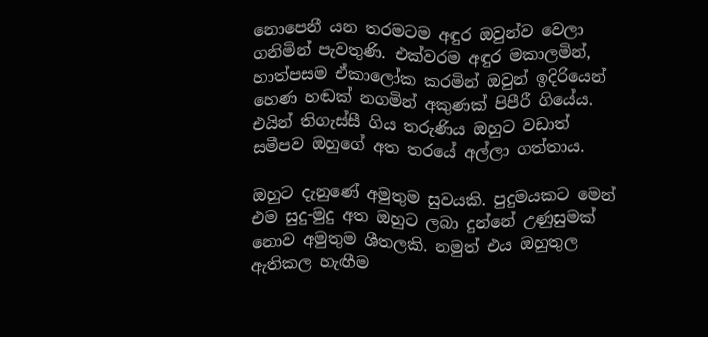නොපෙනී යන තරමටම අඳුර ඔවුන්ව වෙලා ගනිමින් පැවතුණි. එක්වරම අඳුර මකාලමින්, හාත්පසම ඒකාලෝක කරමින් ඔවුන් ඉදිරියෙන් හෙණ හඬක් නගමින් අකුණක් පිපීරී ගියේය. එයින් තිගැස්සී ගිය තරුණිය ඔහුට වඩාත් සමීපව ඔහුගේ අත තරයේ අල්ලා ගත්තාය.

ඔහුට දැනුණේ අමුතුම සුවයකි. පුදුමයකට මෙන් එම සුදු-මුදු අත ඔහුට ලබා දුන්නේ උණුසුමක් නොව අමුතුම ශීතලකි. නමුත් එය ඔහුතුල ඇතිකල හැඟීම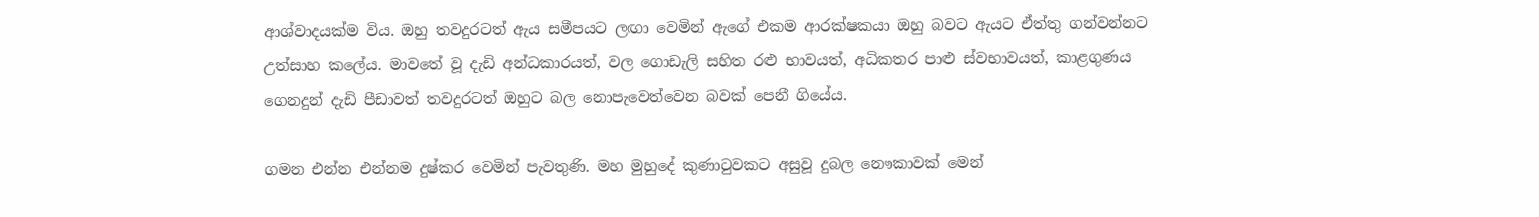ආශ්වාදයක්ම විය. ඔහු තවදුරටත් ඇය සමීපයට ලඟා වෙමින් ඇගේ එකම ආරක්ෂකයා ඔහු බවට ඇයට ඒත්තු ගන්වන්නට උත්සාහ කලේය. මාවතේ වූ දැඩි අන්ධකාරයත්, වල ගොඩැලි සහිත රළු භාවයත්, අධිකතර පාළු ස්වභාවයත්, කාළගුණය ගෙනදුන් දැඩි පීඩාවත් තවදුරටත් ඔහුට බල නොපැවෙත්වෙන බවක් පෙනී ගියේය.

ගමන එන්න එන්නම දුෂ්කර වෙමින් පැවතුණි. මහ මුහුදේ කුණාටුවකට අසුවූ දුබල නෞකාවක් මෙන්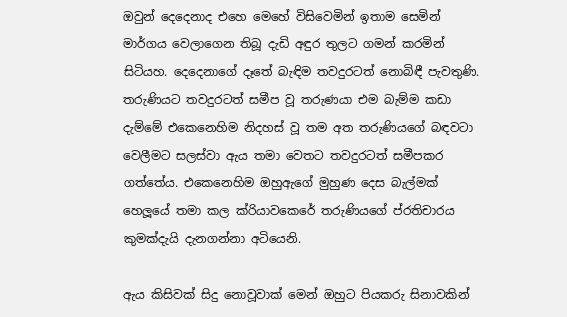ඔවුන් දෙදෙනාද එහෙ මෙහේ විසිවෙමින් ඉතාම සෙමින් මාර්ගය වෙලාගෙන තිබූ දැඩි අඳුර තුලට ගමන් කරමින් සිටියහ. දෙදෙනාගේ දෑතේ බැඳිම තවදුරටත් නොබිඳී පැවතුණි. තරුණියට තවදුරටත් සමීප වූ තරුණයා එම බැම්ම කඩා දැම්මේ එකෙනෙහිම නිදහස් වූ තම අත තරුණියගේ බඳවටා වෙලීමට සලස්වා ඇය තමා වෙතට තවදුරටත් සමීපකර ගත්තේය. එකෙනෙහිම ඔහුඇගේ මුහුණ දෙස බැල්මක් හෙලූයේ තමා කල ක්රියාවකෙරේ තරුණියගේ ප්රතිචාරය කුමක්දැයි දැනගන්නා අටියෙනි.

ඇය කිසිවක් සිදු නොවූවාක් මෙන් ඔහුට පියකරු සිනාවකින්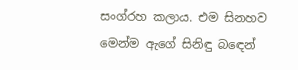සංග්රහ කලාය. එම සිනහව මෙන්ම ඇගේ සිනිඳු බඳෙන්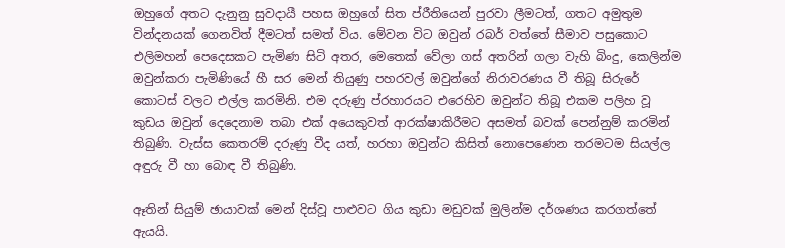ඔහුගේ අතට දැනුනු සුවදායී පහස ඔහුගේ සිත ප්රීතියෙන් පුරවා ලීමටත්, ගතට අමුතුම වින්දනයක් ගෙනවිත් දීමටත් සමත් විය. මේවන විට ඔවුන් රබර් වත්තේ සීමාව පසුකොට එලිමහන් පෙදෙසකට පැමිණ සිටි අතර, මෙතෙක් වේලා ගස් අතරින් ගලා වැහි බිංදු, කෙලින්ම ඔවුන්කරා පැමිණියේ හී සර මෙන් තියුණු පහරවල් ඔවුන්ගේ නිරාවරණය වී තිබූ සිරුරේ කොටස් වලට එල්ල කරමිනි. එම දරුණු ප්රහාරයට එරෙහිව ඔවුන්ට තිබූ එකම පලිහ වූ කුඩය ඔවුන් දෙදෙනාම තබා එක් අයෙකුවත් ආරක්ෂාකිරීමට අසමත් බවක් පෙන්නුම් කරමින් තිබුණි. වැස්ස කෙතරම් දරුණු වීද යත්, හරහා ඔවුන්ට කිසිත් නොපෙණෙන තරමටම සියල්ල අඳුරු වී හා බොඳ වී තිබුණි.

ඈතින් සියුම් ඡායාවක් මෙන් දිස්වූ පාළුවට ගිය කුඩා මඩුවක් මුලින්ම දර්ශණය කරගත්තේ ඇයයි.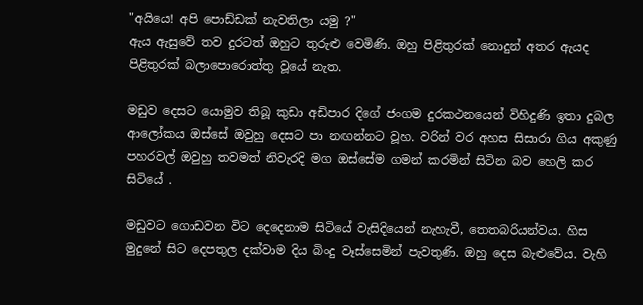"අයියෙ! අපි පොඩ්ඩක් නැවතිලා යමු ?"
ඇය ඇසුවේ තව දුරටත් ඔහුට තුරුළු වෙමිණි. ඔහු පිළිතුරක් නොදුන් අතර ඇයද පිළිතුරක් බලාපොරොත්තු වූයේ නැත.

මඩුව දෙසට යොමුව තිබූ කුඩා අඩිපාර දිගේ ජංගම දුරකථනයෙන් විහිදුණි ඉතා දුබල ආලෝකය ඔස්සේ ඔවුහු දෙසට පා නඟන්නට වූහ. වරින් වර අහස සිසාරා ගිය අකුණු පහරවල් ඔවුහු තවමත් නිවැරදි මග ඔස්සේම ගමන් කරමින් සිටින බව හෙලි කර සිටියේ .

මඩුවට ගොඩවන විට දෙදෙනාම සිටියේ වැසිදියෙන් නැහැවී, තෙතබරියන්වය. හිස මුදුනේ සිට දෙපතුල දක්වාම දිය බිංදු වෑස්සෙමින් පැවතුණි. ඔහු දෙස බැළුවේය. වැහි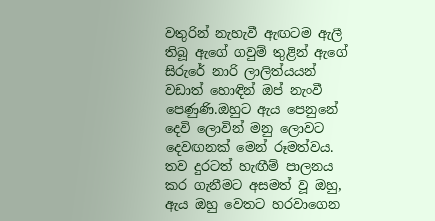වතුරින් නැහැවී ඇඟටම ඇලී තිබූ ඇගේ ගවුම් තුළින් ඇගේ සිරුරේ නාරි ලාලිත්යයන් වඩාත් හොඳින් ඔප් නැංවී පෙණුණි.ඔහුට ඇය පෙනුනේ දෙවි ලොවින් මනු ලොවට දෙවඟනක් මෙන් රූමත්වය. තව දුරටත් හැඟීම් පාලනය කර ගැනීමට අසමත් වූ ඔහු, ඇය ඔහු වෙතට හරවාගෙන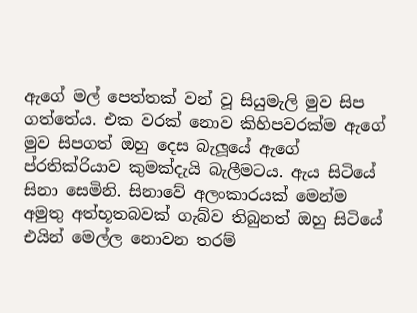ඇගේ මල් පෙත්තක් වන් වූ සියුමැලි මුව සිප ගත්තේය. එක වරක් නොව කිහිපවරක්ම ඇගේ මුව සිපගත් ඔහු දෙස බැලූයේ ඇගේ ප්රතික්රියාව කුමක්දැයි බැලීමටය. ඇය සිටියේ සිනා සෙමිනි. සිනාවේ අලංකාරයක් මෙන්ම අමුතු අත්භූතබවක් ගැබ්ව තිබුනත් ඔහු සිටියේ එයින් මෙල්ල නොවන තරම්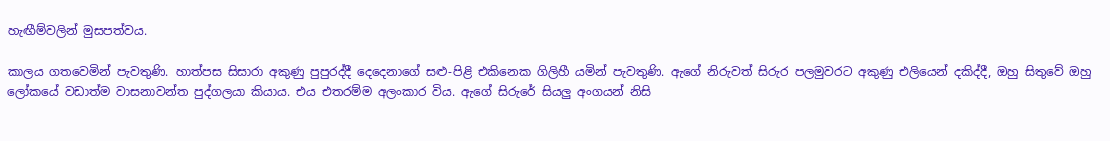හැඟීම්වලින් මුසපත්වය.

කාලය ගතවෙමින් පැවතුණි. හාත්පස සිසාරා අකුණු පුපුරද්දී දෙදෙනාගේ සළු-පිළි එකිනෙක ගිලිහී යමින් පැවතුණි. ඇගේ නිරුවත් සිරුර පලමුවරට අකුණු එලියෙන් දකිද්දී, ඔහු සිතුවේ ඔහු ලෝකයේ වඩාත්ම වාසනාවන්ත පුද්ගලයා කියාය. එය එතරම්ම අලංකාර විය. ඇගේ සිරුරේ සියලු අංගයන් නිසි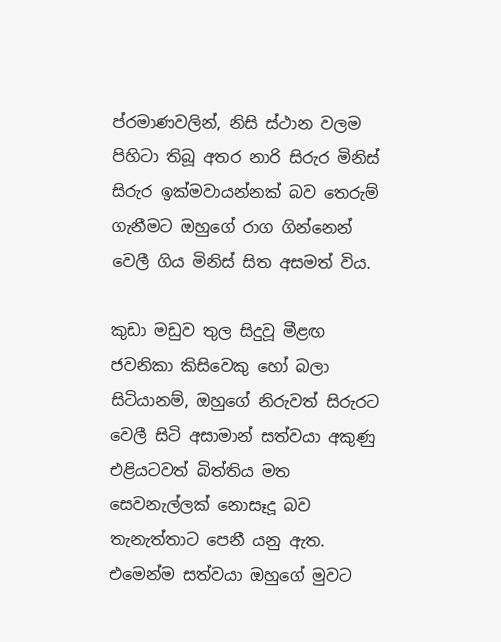ප්රමාණවලින්, නිසි ස්ථාන වලම පිහිටා තිබූ අතර නාරි සිරුර මිනිස් සිරුර ඉක්මවායන්නක් බව තෙරුම් ගැනීමට ඔහුගේ රාග ගින්නෙන් වෙලී ගිය මිනිස් සිත අසමත් විය.

කුඩා මඩුව තුල සිදුවූ මීළඟ ජවනිකා කිසිවෙකු හෝ බලා සිටියානම්, ඔහුගේ නිරුවත් සිරුරට වෙලී සිටි අසාමාන් සත්වයා අකුණු එළියටවත් බිත්තිය මත සෙවනැල්ලක් නොසෑදූ බව තැනැත්තාට පෙනී යනු ඇත. එමෙන්ම සත්වයා ඔහුගේ මුවට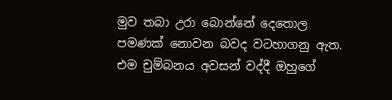මුව තබා උරා බොන්නේ දෙතොල පමණක් නොවන බවද වටහාගනු ඇත. එම චුම්බනය අවසන් වද්දී ඔහුගේ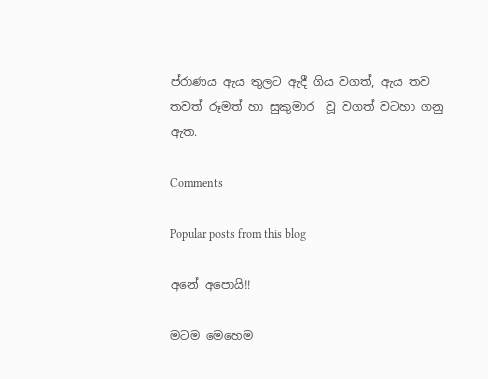ප්රාණය ඇය තුලට ඇදී ගිය වගත්, ඇය තව තවත් රූමත් හා සුකුමාර  වූ වගත් වටහා ගනු ඇත.

Comments

Popular posts from this blog

අනේ අපොයි!!

මටම මෙහෙම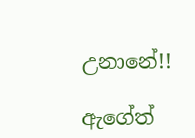උනානේ!!

ඇගේත්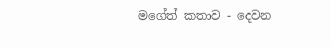මගේත් කතාව - දෙවන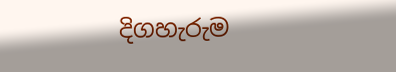දිගහැරුම